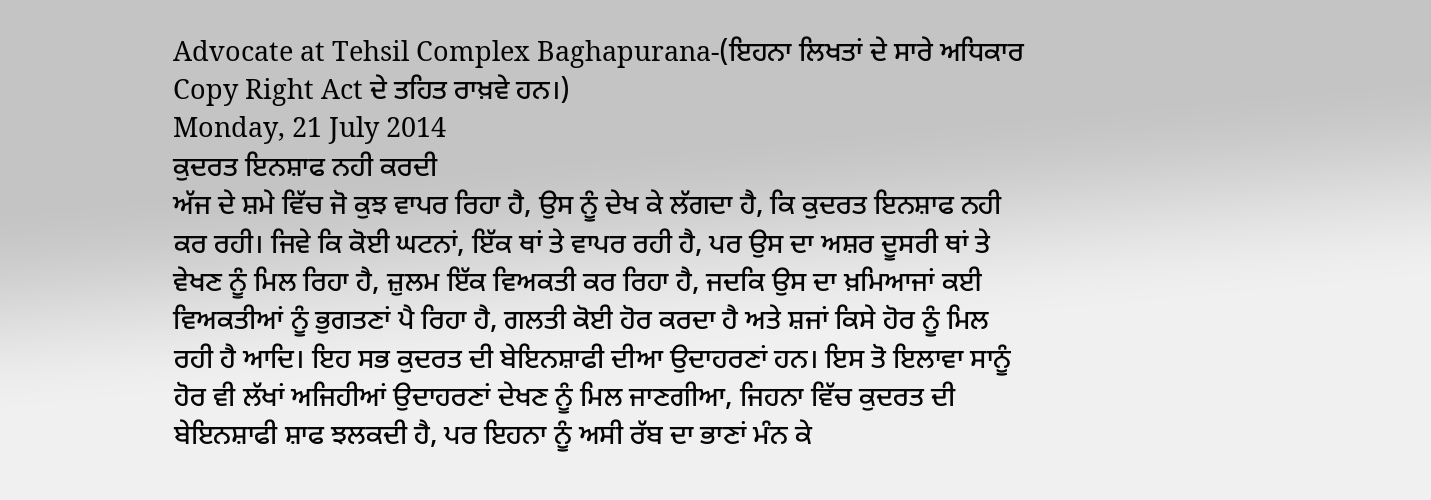Advocate at Tehsil Complex Baghapurana-(ਇਹਨਾ ਲਿਖਤਾਂ ਦੇ ਸਾਰੇ ਅਧਿਕਾਰ Copy Right Act ਦੇ ਤਹਿਤ ਰਾਖ਼ਵੇ ਹਨ।)
Monday, 21 July 2014
ਕੁਦਰਤ ਇਨਸ਼ਾਫ ਨਹੀ ਕਰਦੀ
ਅੱਜ ਦੇ ਸ਼ਮੇ ਵਿੱਚ ਜੋ ਕੁਝ ਵਾਪਰ ਰਿਹਾ ਹੈ, ਉਸ ਨੂੰ ਦੇਖ ਕੇ ਲੱਗਦਾ ਹੈ, ਕਿ ਕੁਦਰਤ ਇਨਸ਼ਾਫ ਨਹੀ ਕਰ ਰਹੀ। ਜਿਵੇ ਕਿ ਕੋਈ ਘਟਨਾਂ, ਇੱਕ ਥਾਂ ਤੇ ਵਾਪਰ ਰਹੀ ਹੈ, ਪਰ ਉਸ ਦਾ ਅਸ਼ਰ ਦੂਸਰੀ ਥਾਂ ਤੇ ਵੇਖਣ ਨੂੰ ਮਿਲ ਰਿਹਾ ਹੈ, ਜ਼ੁਲਮ ਇੱਕ ਵਿਅਕਤੀ ਕਰ ਰਿਹਾ ਹੈ, ਜਦਕਿ ਉਸ ਦਾ ਖ਼ਮਿਆਜਾਂ ਕਈ ਵਿਅਕਤੀਆਂ ਨੂੰ ਭੁਗਤਣਾਂ ਪੈ ਰਿਹਾ ਹੈ, ਗਲਤੀ ਕੋਈ ਹੋਰ ਕਰਦਾ ਹੈ ਅਤੇ ਸ਼ਜਾਂ ਕਿਸੇ ਹੋਰ ਨੂੰ ਮਿਲ ਰਹੀ ਹੈ ਆਦਿ। ਇਹ ਸਭ ਕੁਦਰਤ ਦੀ ਬੇਇਨਸ਼ਾਫੀ ਦੀਆ ਉਦਾਹਰਣਾਂ ਹਨ। ਇਸ ਤੋ ਇਲਾਵਾ ਸਾਨੂੰ ਹੋਰ ਵੀ ਲੱਖਾਂ ਅਜਿਹੀਆਂ ਉਦਾਹਰਣਾਂ ਦੇਖਣ ਨੂੰ ਮਿਲ ਜਾਣਗੀਆ, ਜਿਹਨਾ ਵਿੱਚ ਕੁਦਰਤ ਦੀ ਬੇਇਨਸ਼ਾਫੀ ਸ਼ਾਫ ਝਲਕਦੀ ਹੈ, ਪਰ ਇਹਨਾ ਨੂੰ ਅਸੀ ਰੱਬ ਦਾ ਭਾਣਾਂ ਮੰਨ ਕੇ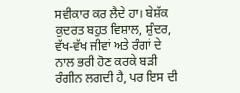ਸਵੀਕਾਰ ਕਰ ਲੈਦੇ ਹਾ। ਬੇਸ਼ੱਕ ਕੁਦਰਤ ਬਹੁਤ ਵਿਸ਼ਾਲ, ਸ਼ੁੰਦਰ, ਵੱਖ-ਵੱਖ ਜੀਵਾਂ ਅਤੇ ਰੰਗਾਂ ਦੇ ਨਾਲ ਭਰੀ ਹੋਣ ਕਰਕੇ ਬੜੀ ਰੰਗੀਨ ਲਗਦੀ ਹੈ, ਪਰ ਇਸ ਦੀ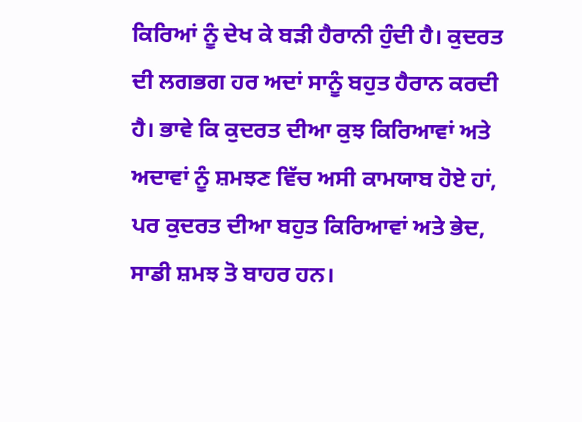ਕਿਰਿਆਂ ਨੂੰ ਦੇਖ ਕੇ ਬੜੀ ਹੈਰਾਨੀ ਹੁੰਦੀ ਹੈ। ਕੁਦਰਤ ਦੀ ਲਗਭਗ ਹਰ ਅਦਾਂ ਸਾਨੂੰ ਬਹੁਤ ਹੈਰਾਨ ਕਰਦੀ ਹੈ। ਭਾਵੇ ਕਿ ਕੁਦਰਤ ਦੀਆ ਕੁਝ ਕਿਰਿਆਵਾਂ ਅਤੇ ਅਦਾਵਾਂ ਨੂੰ ਸ਼ਮਝਣ ਵਿੱਚ ਅਸੀ ਕਾਮਯਾਬ ਹੋਏ ਹਾਂ, ਪਰ ਕੁਦਰਤ ਦੀਆ ਬਹੁਤ ਕਿਰਿਆਵਾਂ ਅਤੇ ਭੇਦ, ਸਾਡੀ ਸ਼ਮਝ ਤੋ ਬਾਹਰ ਹਨ।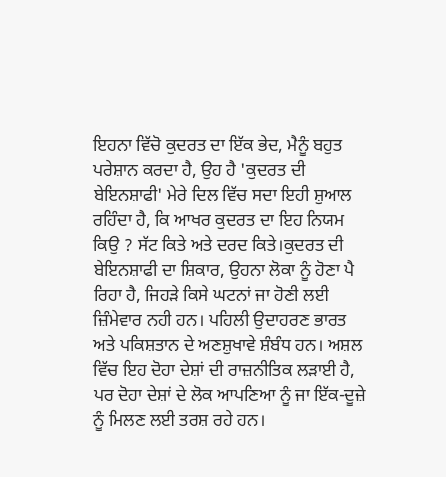ਇਹਨਾ ਵਿੱਚੋ ਕੁਦਰਤ ਦਾ ਇੱਕ ਭੇਦ, ਮੈਨੂੰ ਬਹੁਤ ਪਰੇਸ਼ਾਨ ਕਰਦਾ ਹੈ, ਉਹ ਹੈ 'ਕੁਦਰਤ ਦੀ ਬੇਇਨਸ਼ਾਫੀ' ਮੇਰੇ ਦਿਲ ਵਿੱਚ ਸਦਾ ਇਹੀ ਸ਼ੁਆਲ ਰਹਿੰਦਾ ਹੈ, ਕਿ ਆਖਰ ਕੁਦਰਤ ਦਾ ਇਹ ਨਿਯਮ ਕਿਉ ? ਸੱਟ ਕਿਤੇ ਅਤੇ ਦਰਦ ਕਿਤੇ।ਕੁਦਰਤ ਦੀ ਬੇਇਨਸ਼ਾਫੀ ਦਾ ਸ਼ਿਕਾਰ, ਉਹਨਾ ਲੋਕਾ ਨੂੰ ਹੋਣਾ ਪੈ ਰਿਹਾ ਹੈ, ਜਿਹੜੇ ਕਿਸੇ ਘਟਨਾਂ ਜਾ ਹੋਣੀ ਲਈ ਜ਼ਿੰਮੇਵਾਰ ਨਹੀ ਹਨ। ਪਹਿਲੀ ਉਦਾਹਰਣ ਭਾਰਤ ਅਤੇ ਪਕਿਸ਼ਤਾਨ ਦੇ ਅਣਸ਼ੁਖਾਵੇ ਸ਼ੰਬੰਧ ਹਨ। ਅਸ਼ਲ ਵਿੱਚ ਇਹ ਦੋਹਾ ਦੇਸ਼ਾਂ ਦੀ ਰਾਜ਼ਨੀਤਿਕ ਲੜਾਈ ਹੈ, ਪਰ ਦੋਹਾ ਦੇਸ਼ਾਂ ਦੇ ਲੋਕ ਆਪਣਿਆ ਨੂੰ ਜਾ ਇੱਕ-ਦੂਜ਼ੇ ਨੂੰ ਮਿਲਣ ਲਈ ਤਰਸ਼ ਰਹੇ ਹਨ।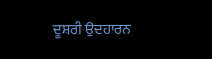ਦੂਸ਼ਰੀ ਉਦਹਾਰਨ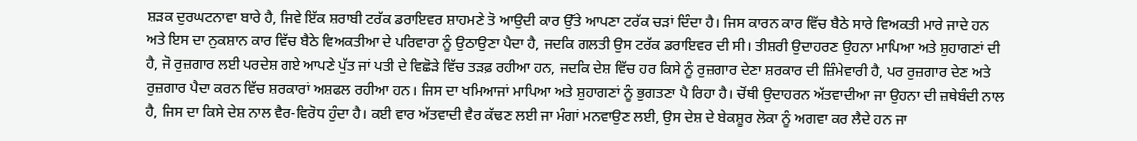ਸ਼ੜਕ ਦੁਰਘਟਨਾਵਾ ਬਾਰੇ ਹੈ, ਜਿਵੇ ਇੱਕ ਸ਼ਰਾਬੀ ਟਰੱਕ ਡਰਾਇਵਰ ਸ਼ਾਹਮਣੇ ਤੋ ਆਉਦੀ ਕਾਰ ਉੱਤੇ ਆਪਣਾ ਟਰੱਕ ਚੜਾਂ ਦਿੰਦਾ ਹੈ। ਜਿਸ ਕਾਰਨ ਕਾਰ ਵਿੱਚ ਬੈਠੇ ਸਾਰੇ ਵਿਅਕਤੀ ਮਾਰੇ ਜਾਦੇ ਹਨ ਅਤੇ ਇਸ ਦਾ ਨੁਕਸ਼ਾਨ ਕਾਰ ਵਿੱਚ ਬੈਠੇ ਵਿਅਕਤੀਆ ਦੇ ਪਰਿਵਾਰਾ ਨੂੰ ਉਠਾਉਣਾ ਪੈਦਾ ਹੈ, ਜਦਕਿ ਗਲਤੀ ਉਸ ਟਰੱਕ ਡਰਾਇਵਰ ਦੀ ਸੀ। ਤੀਸ਼ਰੀ ਉਦਾਹਰਣ ਉਹਨਾ ਮਾਪਿਆ ਅਤੇ ਸ਼ੁਹਾਗਣਾਂ ਦੀ ਹੈ, ਜੋ ਰੁਜ਼ਗਾਰ ਲਈ ਪਰਦੇਸ਼ ਗਏ ਆਪਣੇ ਪੁੱਤ ਜਾਂ ਪਤੀ ਦੇ ਵਿਛੋੜੇ ਵਿੱਚ ਤੜਫ਼ ਰਹੀਆ ਹਨ, ਜਦਕਿ ਦੇਸ਼ ਵਿੱਚ ਹਰ ਕਿਸੇ ਨੂੰ ਰੁਜ਼ਗਾਰ ਦੇਣਾ ਸ਼ਰਕਾਰ ਦੀ ਜ਼ਿੰਮੇਵਾਰੀ ਹੈ, ਪਰ ਰੁਜ਼ਗਾਰ ਦੇਣ ਅਤੇ ਰੁਜ਼ਗਾਰ ਪੈਦਾ ਕਰਨ ਵਿੱਚ ਸ਼ਰਕਾਰਾਂ ਅਸ਼ਫਲ ਰਹੀਆ ਹਨ। ਜਿਸ ਦਾ ਖਮਿਆਜਾਂ ਮਾਪਿਆ ਅਤੇ ਸ਼ੁਹਾਗਣਾਂ ਨੂੰ ਭੁਗਤਣਾ ਪੈ ਰਿਹਾ ਹੈ। ਚੋਂਥੀ ਉਦਾਹਰਨ ਅੱਤਵਾਦੀਆ ਜਾ ਉਹਨਾ ਦੀ ਜ਼ਥੇਬੰਦੀ ਨਾਲ ਹੈ, ਜਿਸ ਦਾ ਕਿਸੇ ਦੇਸ਼ ਨਾਲ ਵੈਰ-ਵਿਰੋਧ ਹੁੰਦਾ ਹੈ। ਕਈ ਵਾਰ ਅੱਤਵਾਦੀ ਵੈਰ ਕੱਢਣ ਲਈ ਜਾ ਮੰਗਾਂ ਮਨਵਾਉਣ ਲਈ, ਉਸ ਦੇਸ਼ ਦੇ ਬੇਕਸ਼ੂਰ ਲੋਕਾ ਨੂੰ ਅਗਵਾ ਕਰ ਲੈਦੇ ਹਨ ਜਾ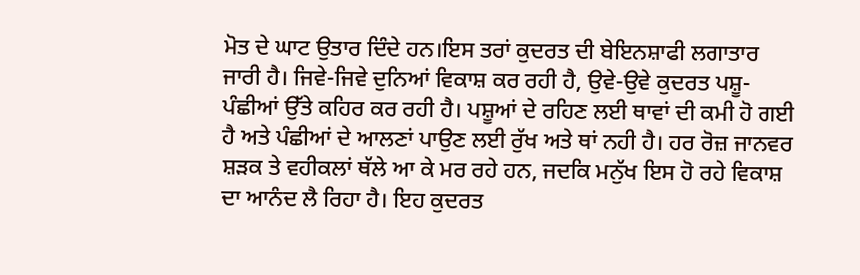ਮੋਤ ਦੇ ਘਾਟ ਉਤਾਰ ਦਿੰਦੇ ਹਨ।ਇਸ ਤਰਾਂ ਕੁਦਰਤ ਦੀ ਬੇਇਨਸ਼ਾਫੀ ਲਗਾਤਾਰ ਜਾਰੀ ਹੈ। ਜਿਵੇ-ਜਿਵੇ ਦੁਨਿਆਂ ਵਿਕਾਸ਼ ਕਰ ਰਹੀ ਹੈ, ਉਵੇ-ਉਵੇ ਕੁਦਰਤ ਪਸ਼ੂ-ਪੰਛੀਆਂ ਉੱਤੇ ਕਹਿਰ ਕਰ ਰਹੀ ਹੈ। ਪਸ਼ੂਆਂ ਦੇ ਰਹਿਣ ਲਈ ਥਾਵਾਂ ਦੀ ਕਮੀ ਹੋ ਗਈ ਹੈ ਅਤੇ ਪੰਛੀਆਂ ਦੇ ਆਲਣਾਂ ਪਾਉਣ ਲਈ ਰੁੱਖ ਅਤੇ ਥਾਂ ਨਹੀ ਹੈ। ਹਰ ਰੋਜ਼ ਜਾਨਵਰ ਸ਼ੜਕ ਤੇ ਵਹੀਕਲਾਂ ਥੱਲੇ ਆ ਕੇ ਮਰ ਰਹੇ ਹਨ, ਜਦਕਿ ਮਨੁੱਖ ਇਸ ਹੋ ਰਹੇ ਵਿਕਾਸ਼ ਦਾ ਆਨੰਦ ਲੈ ਰਿਹਾ ਹੈ। ਇਹ ਕੁਦਰਤ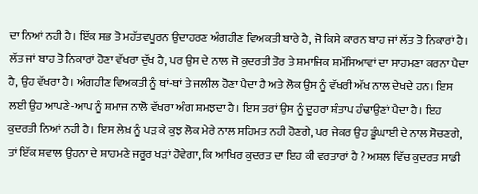ਦਾ ਨਿਆਂ ਨਹੀ ਹੈ। ਇੱਕ ਸਭ ਤੋ ਮਹੱਤਵਪੂਰਨ ਉਦਾਹਰਣ ਅੰਗਹੀਣ ਵਿਅਕਤੀ ਬਾਰੇ ਹੈ, ਜੋ ਕਿਸੇ ਕਾਰਨ ਬਾਹ ਜਾਂ ਲੱਤ ਤੋ ਨਿਕਾਰਾਂ ਹੈ। ਲੱਤ ਜਾਂ ਬਾਹ ਤੋ ਨਿਕਾਰਾਂ ਹੋਣਾ ਵੱਖਰਾ ਦੁੱਖ ਹੈ, ਪਰ ਉਸ ਦੇ ਨਾਲ ਜੋ ਕੁਦਰਤੀ ਤੋਰ ਤੇ ਸ਼ਮਾਜਿਕ ਸ਼ਮੱਸਿਆਵਾਂ ਦਾ ਸਾਹਮਣਾ ਕਰਨਾ ਪੈਦਾ ਹੈ, ਉਹ ਵੱਖਰਾ ਹੈ। ਅੰਗਹੀਣ ਵਿਅਕਤੀ ਨੂੰ ਥਾਂ-ਥਾਂ ਤੇ ਜਲੀਲ ਹੋਣਾ ਪੈਦਾ ਹੈ ਅਤੇ ਲੋਕ ਉਸ ਨੂੰ ਵੱਖਰੀ ਅੱਖ ਨਾਲ ਦੇਖਦੇ ਹਨ। ਇਸ ਲਈ ਉਹ ਆਪਣੇ-ਆਪ ਨੂੰ ਸ਼ਮਾਜ ਨਾਲੋ ਵੱਖਰਾ ਅੰਗ ਸ਼ਮਝਦਾ ਹੈ। ਇਸ ਤਰਾਂ ਉਸ ਨੂੰ ਦੂਹਰਾ ਸ਼ੰਤਾਪ ਹੰਢਾਉਣਾਂ ਪੈਦਾ ਹੈ। ਇਹ ਕੁਦਰਤੀ ਨਿਆਂ ਨਹੀ ਹੈ। ਇਸ ਲੇਖ਼ ਨੂੰ ਪੜ ਕੇ ਕੁਝ ਲੋਕ ਮੇਰੇ ਨਾਲ ਸਹਿਮਤ ਨਹੀ ਹੋਣਗੇ, ਪਰ ਜੇਕਰ ਉਹ ਡੂੰਘਾਈ ਦੇ ਨਾਲ ਸੋਚਣਗੇ, ਤਾਂ ਇੱਕ ਸ਼ਵਾਲ ਉਹਨਾ ਦੇ ਸ਼ਾਹਮਣੇ ਜਰੂਰ ਖੜਾਂ ਹੋਵੇਗਾ, ਕਿ ਆਖਿਰ ਕੁਦਰਤ ਦਾ ਇਹ ਕੀ ਵਰਤਾਰਾਂ ਹੈ ? ਅਸ਼ਲ ਵਿੱਚ ਕੁਦਰਤ ਸਾਡੀ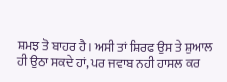ਸ਼ਮਝ ਤੋ ਬਾਹਰ ਹੈ। ਅਸੀ ਤਾਂ ਸ਼ਿਰਫ ਉਸ ਤੇ ਸ਼ੁਆਲ ਹੀ ਉਠਾ ਸਕਦੇ ਹਾਂ, ਪਰ ਜਵਾਬ ਨਹੀ ਹਾਸਲ ਕਰ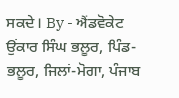ਸਕਦੇ। By - ਐਂਡਵੋਕੇਟ ਉਂਕਾਰ ਸਿੰਘ ਭਲੂਰ, ਪਿੰਡ-ਭਲੂਰ, ਜਿਲਾਂ-ਮੋਗਾ, ਪੰਜਾਬ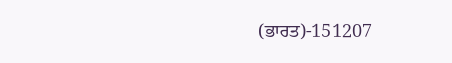(ਭਾਰਤ)-151207